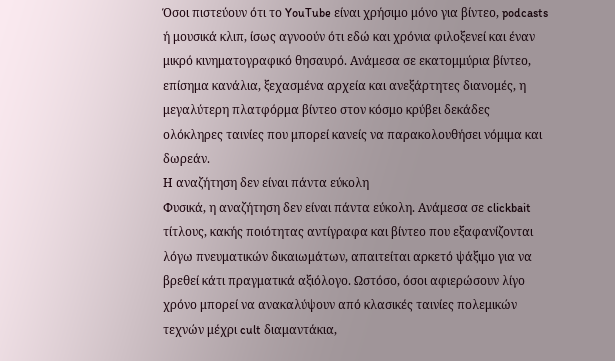Όσοι πιστεύουν ότι το YouTube είναι χρήσιμο μόνο για βίντεο, podcasts ή μουσικά κλιπ, ίσως αγνοούν ότι εδώ και χρόνια φιλοξενεί και έναν μικρό κινηματογραφικό θησαυρό. Ανάμεσα σε εκατομμύρια βίντεο, επίσημα κανάλια, ξεχασμένα αρχεία και ανεξάρτητες διανομές, η μεγαλύτερη πλατφόρμα βίντεο στον κόσμο κρύβει δεκάδες ολόκληρες ταινίες που μπορεί κανείς να παρακολουθήσει νόμιμα και δωρεάν.
Η αναζήτηση δεν είναι πάντα εύκολη
Φυσικά, η αναζήτηση δεν είναι πάντα εύκολη. Ανάμεσα σε clickbait τίτλους, κακής ποιότητας αντίγραφα και βίντεο που εξαφανίζονται λόγω πνευματικών δικαιωμάτων, απαιτείται αρκετό ψάξιμο για να βρεθεί κάτι πραγματικά αξιόλογο. Ωστόσο, όσοι αφιερώσουν λίγο χρόνο μπορεί να ανακαλύψουν από κλασικές ταινίες πολεμικών τεχνών μέχρι cult διαμαντάκια,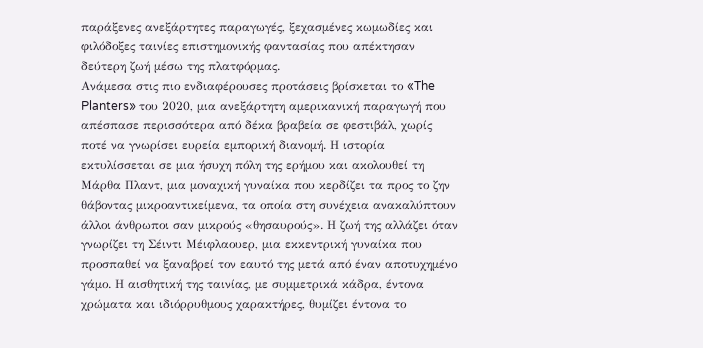παράξενες ανεξάρτητες παραγωγές, ξεχασμένες κωμωδίες και φιλόδοξες ταινίες επιστημονικής φαντασίας που απέκτησαν δεύτερη ζωή μέσω της πλατφόρμας.
Ανάμεσα στις πιο ενδιαφέρουσες προτάσεις βρίσκεται το «The Planters» του 2020, μια ανεξάρτητη αμερικανική παραγωγή που απέσπασε περισσότερα από δέκα βραβεία σε φεστιβάλ, χωρίς ποτέ να γνωρίσει ευρεία εμπορική διανομή. Η ιστορία εκτυλίσσεται σε μια ήσυχη πόλη της ερήμου και ακολουθεί τη Μάρθα Πλαντ, μια μοναχική γυναίκα που κερδίζει τα προς το ζην θάβοντας μικροαντικείμενα, τα οποία στη συνέχεια ανακαλύπτουν άλλοι άνθρωποι σαν μικρούς «θησαυρούς». Η ζωή της αλλάζει όταν γνωρίζει τη Σέιντι Μέιφλαουερ, μια εκκεντρική γυναίκα που προσπαθεί να ξαναβρεί τον εαυτό της μετά από έναν αποτυχημένο γάμο. Η αισθητική της ταινίας, με συμμετρικά κάδρα, έντονα χρώματα και ιδιόρρυθμους χαρακτήρες, θυμίζει έντονα το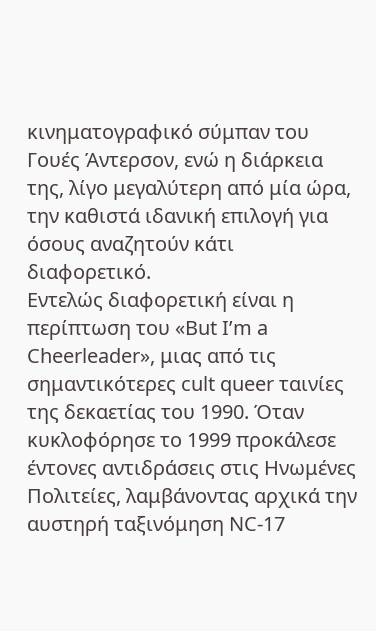κινηματογραφικό σύμπαν του Γουές Άντερσον, ενώ η διάρκεια της, λίγο μεγαλύτερη από μία ώρα, την καθιστά ιδανική επιλογή για όσους αναζητούν κάτι διαφορετικό.
Εντελώς διαφορετική είναι η περίπτωση του «But I’m a Cheerleader», μιας από τις σημαντικότερες cult queer ταινίες της δεκαετίας του 1990. Όταν κυκλοφόρησε το 1999 προκάλεσε έντονες αντιδράσεις στις Ηνωμένες Πολιτείες, λαμβάνοντας αρχικά την αυστηρή ταξινόμηση NC-17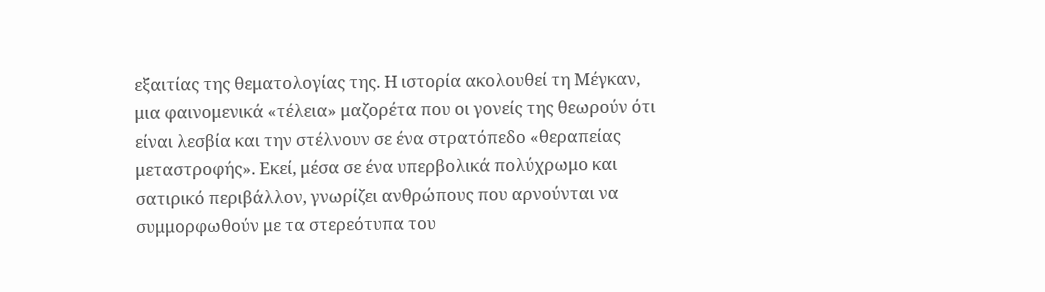εξαιτίας της θεματολογίας της. Η ιστορία ακολουθεί τη Μέγκαν, μια φαινομενικά «τέλεια» μαζορέτα που οι γονείς της θεωρούν ότι είναι λεσβία και την στέλνουν σε ένα στρατόπεδο «θεραπείας μεταστροφής». Εκεί, μέσα σε ένα υπερβολικά πολύχρωμο και σατιρικό περιβάλλον, γνωρίζει ανθρώπους που αρνούνται να συμμορφωθούν με τα στερεότυπα του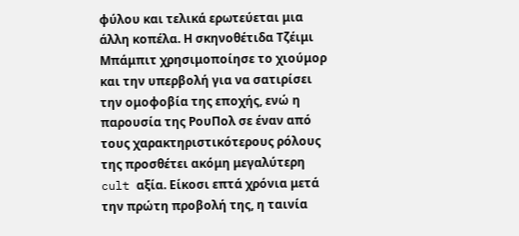φύλου και τελικά ερωτεύεται μια άλλη κοπέλα. Η σκηνοθέτιδα Τζέιμι Μπάμπιτ χρησιμοποίησε το χιούμορ και την υπερβολή για να σατιρίσει την ομοφοβία της εποχής, ενώ η παρουσία της ΡουΠολ σε έναν από τους χαρακτηριστικότερους ρόλους της προσθέτει ακόμη μεγαλύτερη cult αξία. Είκοσι επτά χρόνια μετά την πρώτη προβολή της, η ταινία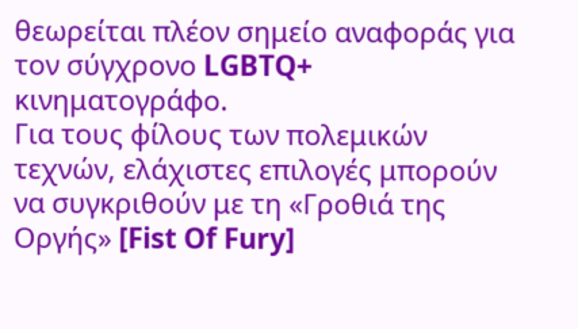θεωρείται πλέον σημείο αναφοράς για τον σύγχρονο LGBTQ+ κινηματογράφο.
Για τους φίλους των πολεμικών τεχνών, ελάχιστες επιλογές μπορούν να συγκριθούν με τη «Γροθιά της Οργής» [Fist Of Fury]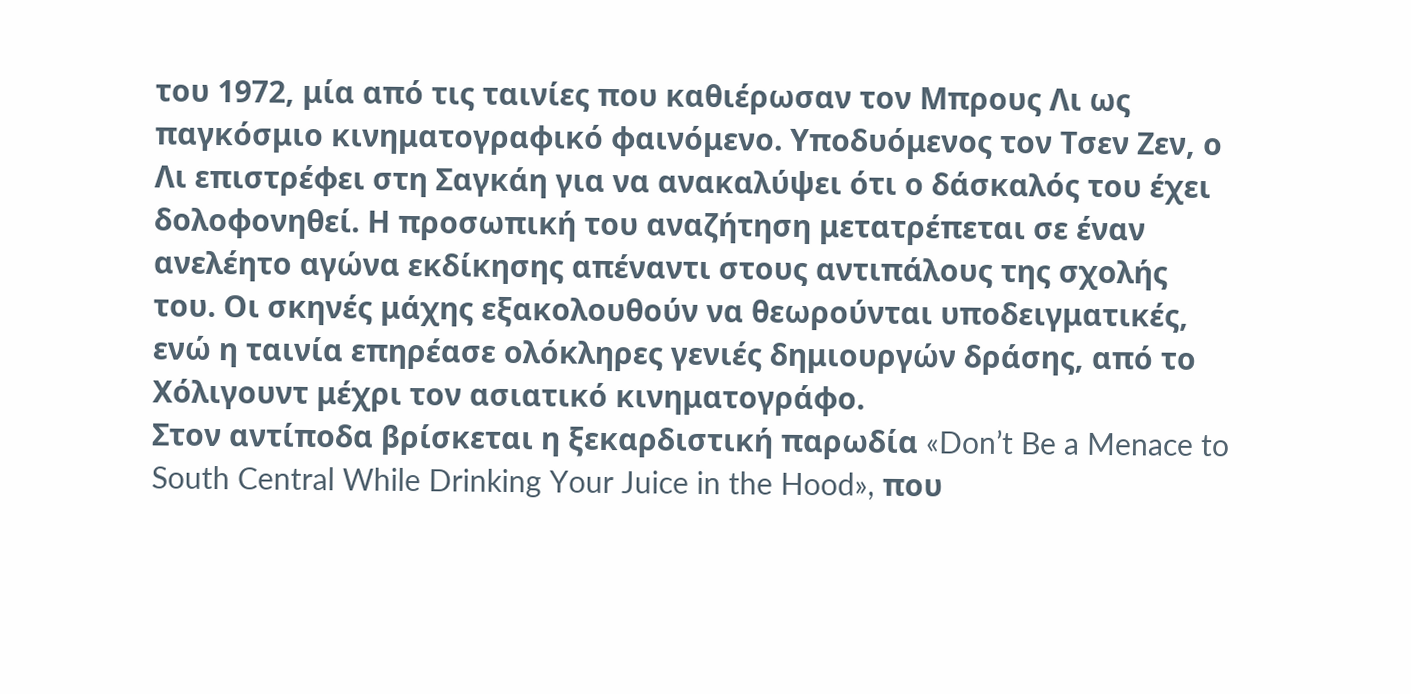του 1972, μία από τις ταινίες που καθιέρωσαν τον Μπρους Λι ως παγκόσμιο κινηματογραφικό φαινόμενο. Υποδυόμενος τον Τσεν Ζεν, ο Λι επιστρέφει στη Σαγκάη για να ανακαλύψει ότι ο δάσκαλός του έχει δολοφονηθεί. Η προσωπική του αναζήτηση μετατρέπεται σε έναν ανελέητο αγώνα εκδίκησης απέναντι στους αντιπάλους της σχολής του. Οι σκηνές μάχης εξακολουθούν να θεωρούνται υποδειγματικές, ενώ η ταινία επηρέασε ολόκληρες γενιές δημιουργών δράσης, από το Χόλιγουντ μέχρι τον ασιατικό κινηματογράφο.
Στον αντίποδα βρίσκεται η ξεκαρδιστική παρωδία «Don’t Be a Menace to South Central While Drinking Your Juice in the Hood», που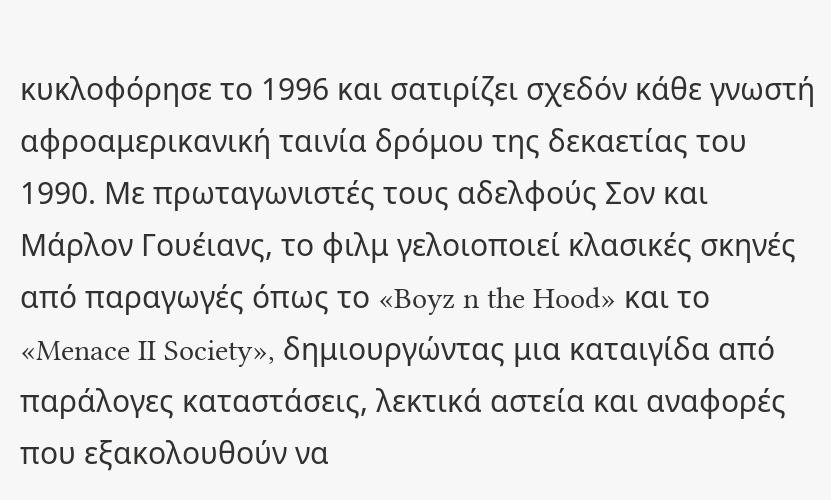κυκλοφόρησε το 1996 και σατιρίζει σχεδόν κάθε γνωστή αφροαμερικανική ταινία δρόμου της δεκαετίας του 1990. Με πρωταγωνιστές τους αδελφούς Σον και Μάρλον Γουέιανς, το φιλμ γελοιοποιεί κλασικές σκηνές από παραγωγές όπως το «Boyz n the Hood» και το «Menace II Society», δημιουργώντας μια καταιγίδα από παράλογες καταστάσεις, λεκτικά αστεία και αναφορές που εξακολουθούν να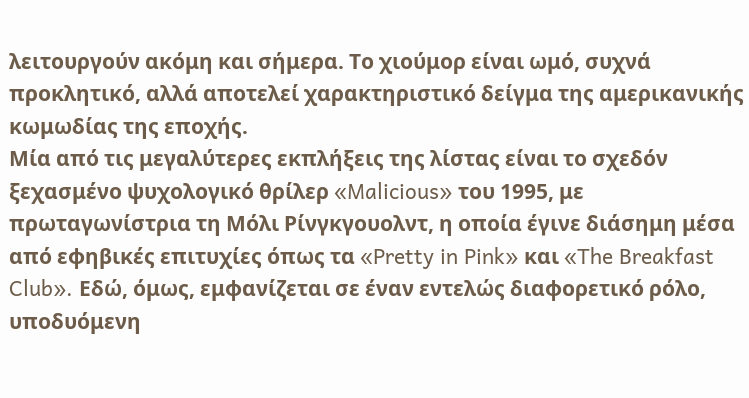λειτουργούν ακόμη και σήμερα. Το χιούμορ είναι ωμό, συχνά προκλητικό, αλλά αποτελεί χαρακτηριστικό δείγμα της αμερικανικής κωμωδίας της εποχής.
Μία από τις μεγαλύτερες εκπλήξεις της λίστας είναι το σχεδόν ξεχασμένο ψυχολογικό θρίλερ «Malicious» του 1995, με πρωταγωνίστρια τη Μόλι Ρίνγκγουολντ, η οποία έγινε διάσημη μέσα από εφηβικές επιτυχίες όπως τα «Pretty in Pink» και «The Breakfast Club». Εδώ, όμως, εμφανίζεται σε έναν εντελώς διαφορετικό ρόλο, υποδυόμενη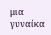μια γυναίκα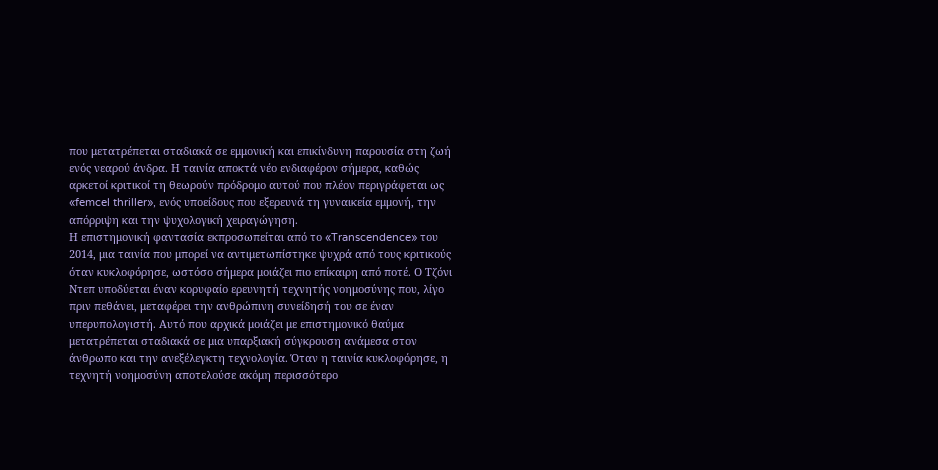που μετατρέπεται σταδιακά σε εμμονική και επικίνδυνη παρουσία στη ζωή ενός νεαρού άνδρα. Η ταινία αποκτά νέο ενδιαφέρον σήμερα, καθώς αρκετοί κριτικοί τη θεωρούν πρόδρομο αυτού που πλέον περιγράφεται ως «femcel thriller», ενός υποείδους που εξερευνά τη γυναικεία εμμονή, την απόρριψη και την ψυχολογική χειραγώγηση.
Η επιστημονική φαντασία εκπροσωπείται από το «Transcendence» του 2014, μια ταινία που μπορεί να αντιμετωπίστηκε ψυχρά από τους κριτικούς όταν κυκλοφόρησε, ωστόσο σήμερα μοιάζει πιο επίκαιρη από ποτέ. Ο Τζόνι Ντεπ υποδύεται έναν κορυφαίο ερευνητή τεχνητής νοημοσύνης που, λίγο πριν πεθάνει, μεταφέρει την ανθρώπινη συνείδησή του σε έναν υπερυπολογιστή. Αυτό που αρχικά μοιάζει με επιστημονικό θαύμα μετατρέπεται σταδιακά σε μια υπαρξιακή σύγκρουση ανάμεσα στον άνθρωπο και την ανεξέλεγκτη τεχνολογία. Όταν η ταινία κυκλοφόρησε, η τεχνητή νοημοσύνη αποτελούσε ακόμη περισσότερο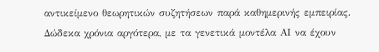αντικείμενο θεωρητικών συζητήσεων παρά καθημερινής εμπειρίας. Δώδεκα χρόνια αργότερα, με τα γενετικά μοντέλα ΑΙ να έχουν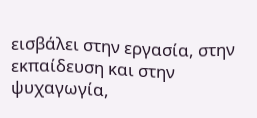εισβάλει στην εργασία, στην εκπαίδευση και στην ψυχαγωγία,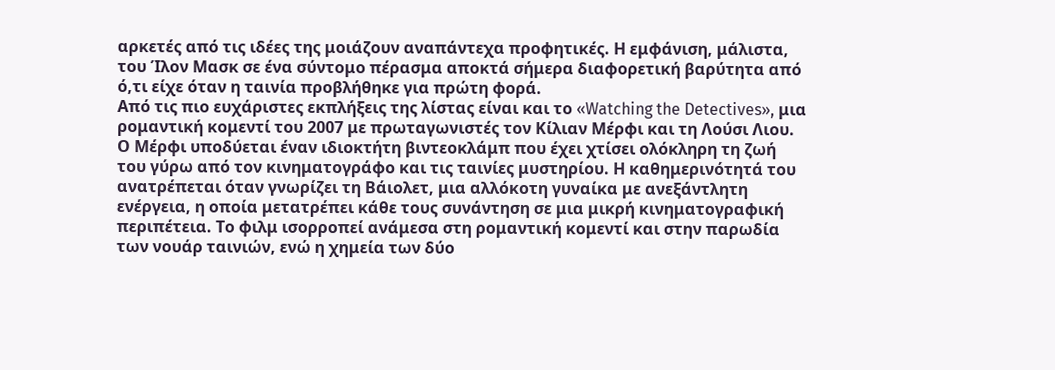αρκετές από τις ιδέες της μοιάζουν αναπάντεχα προφητικές. Η εμφάνιση, μάλιστα, του Ίλον Μασκ σε ένα σύντομο πέρασμα αποκτά σήμερα διαφορετική βαρύτητα από ό,τι είχε όταν η ταινία προβλήθηκε για πρώτη φορά.
Από τις πιο ευχάριστες εκπλήξεις της λίστας είναι και το «Watching the Detectives», μια ρομαντική κομεντί του 2007 με πρωταγωνιστές τον Κίλιαν Μέρφι και τη Λούσι Λιου. Ο Μέρφι υποδύεται έναν ιδιοκτήτη βιντεοκλάμπ που έχει χτίσει ολόκληρη τη ζωή του γύρω από τον κινηματογράφο και τις ταινίες μυστηρίου. Η καθημερινότητά του ανατρέπεται όταν γνωρίζει τη Βάιολετ, μια αλλόκοτη γυναίκα με ανεξάντλητη ενέργεια, η οποία μετατρέπει κάθε τους συνάντηση σε μια μικρή κινηματογραφική περιπέτεια. Το φιλμ ισορροπεί ανάμεσα στη ρομαντική κομεντί και στην παρωδία των νουάρ ταινιών, ενώ η χημεία των δύο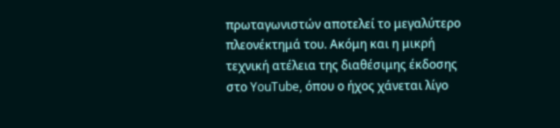πρωταγωνιστών αποτελεί το μεγαλύτερο πλεονέκτημά του. Ακόμη και η μικρή τεχνική ατέλεια της διαθέσιμης έκδοσης στο YouTube, όπου ο ήχος χάνεται λίγο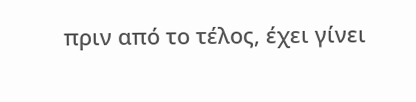πριν από το τέλος, έχει γίνει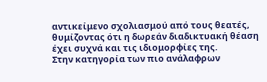αντικείμενο σχολιασμού από τους θεατές, θυμίζοντας ότι η δωρεάν διαδικτυακή θέαση έχει συχνά και τις ιδιομορφίες της.
Στην κατηγορία των πιο ανάλαφρων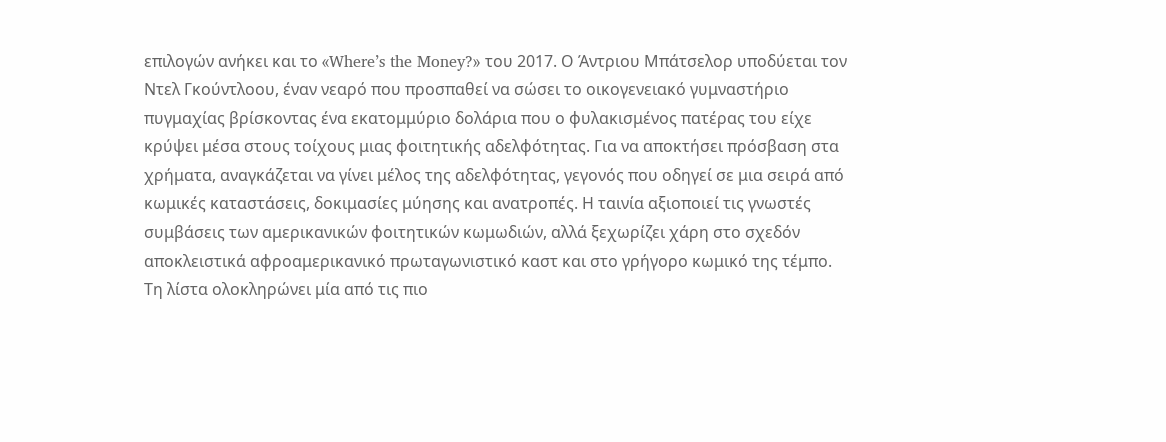επιλογών ανήκει και το «Where’s the Money?» του 2017. Ο Άντριου Μπάτσελορ υποδύεται τον Ντελ Γκούντλοου, έναν νεαρό που προσπαθεί να σώσει το οικογενειακό γυμναστήριο πυγμαχίας βρίσκοντας ένα εκατομμύριο δολάρια που ο φυλακισμένος πατέρας του είχε κρύψει μέσα στους τοίχους μιας φοιτητικής αδελφότητας. Για να αποκτήσει πρόσβαση στα χρήματα, αναγκάζεται να γίνει μέλος της αδελφότητας, γεγονός που οδηγεί σε μια σειρά από κωμικές καταστάσεις, δοκιμασίες μύησης και ανατροπές. Η ταινία αξιοποιεί τις γνωστές συμβάσεις των αμερικανικών φοιτητικών κωμωδιών, αλλά ξεχωρίζει χάρη στο σχεδόν αποκλειστικά αφροαμερικανικό πρωταγωνιστικό καστ και στο γρήγορο κωμικό της τέμπο.
Τη λίστα ολοκληρώνει μία από τις πιο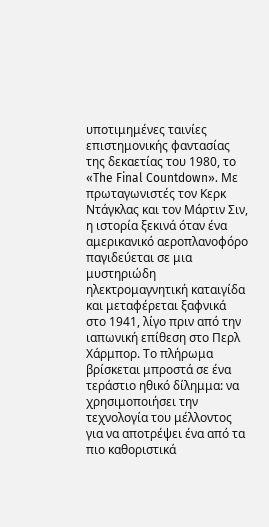υποτιμημένες ταινίες επιστημονικής φαντασίας της δεκαετίας του 1980, το «The Final Countdown». Με πρωταγωνιστές τον Κερκ Ντάγκλας και τον Μάρτιν Σιν, η ιστορία ξεκινά όταν ένα αμερικανικό αεροπλανοφόρο παγιδεύεται σε μια μυστηριώδη ηλεκτρομαγνητική καταιγίδα και μεταφέρεται ξαφνικά στο 1941, λίγο πριν από την ιαπωνική επίθεση στο Περλ Χάρμπορ. Το πλήρωμα βρίσκεται μπροστά σε ένα τεράστιο ηθικό δίλημμα: να χρησιμοποιήσει την τεχνολογία του μέλλοντος για να αποτρέψει ένα από τα πιο καθοριστικά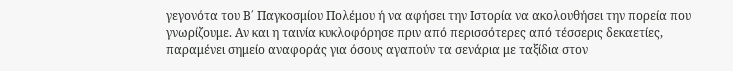γεγονότα του Β΄ Παγκοσμίου Πολέμου ή να αφήσει την Ιστορία να ακολουθήσει την πορεία που γνωρίζουμε. Αν και η ταινία κυκλοφόρησε πριν από περισσότερες από τέσσερις δεκαετίες, παραμένει σημείο αναφοράς για όσους αγαπούν τα σενάρια με ταξίδια στον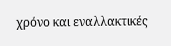χρόνο και εναλλακτικές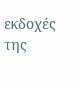εκδοχές της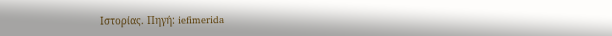Ιστορίας. Πηγή: iefimerida